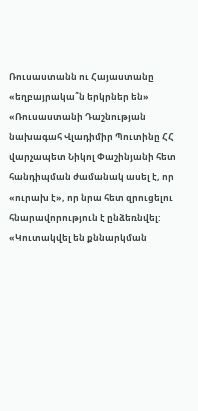Ռուսաստանն ու Հայաստանը «եղբայրակա՞ն երկրներ են»
«Ռուսաստանի Դաշնության նախագահ Վլադիմիր Պուտինը ՀՀ վարչապետ Նիկոլ Փաշինյանի հետ հանդիպման ժամանակ ասել է, որ «ուրախ է», որ նրա հետ զրուցելու հնարավորություն է ընձեռնվել: «Կուտակվել են քննարկման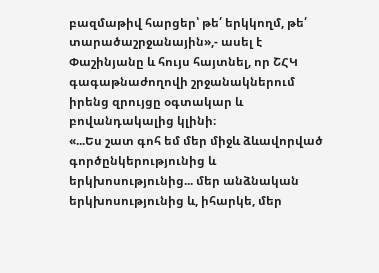բազմաթիվ հարցեր՝ թե՛ երկկողմ, թե՛ տարածաշրջանային»,- ասել է Փաշինյանը և հույս հայտնել, որ ՇՀԿ գագաթնաժողովի շրջանակներում իրենց զրույցը օգտակար և բովանդակալից կլինի։
«...Ես շատ գոհ եմ մեր միջև ձևավորված գործընկերությունից և երկխոսությունից... մեր անձնական երկխոսությունից և, իհարկե, մեր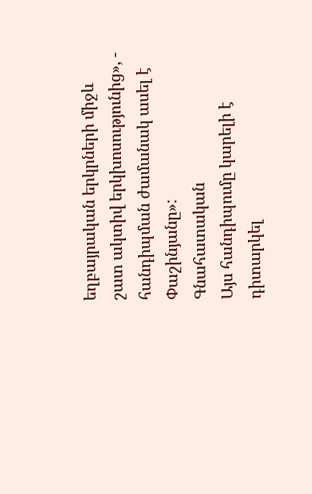եղբայրական երկրների միջև շատ ակտիվ երկխոսությունից», - հանդիպման ժամանակ ասել է Փաշինյանը»:
Գնահատական
Այս հանդիպումը կարելի է դիտարկել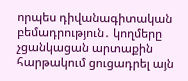որպես դիվանագիտական բեմադրություն․ կողմերը չցանկացան արտաքին հարթակում ցուցադրել այն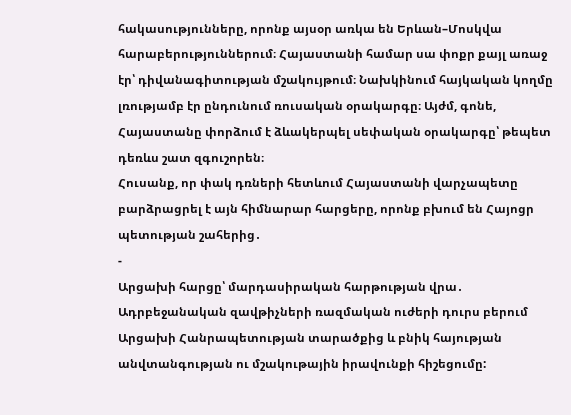հակասությունները, որոնք այսօր առկա են Երևան–Մոսկվա հարաբերություններում։ Հայաստանի համար սա փոքր քայլ առաջ էր՝ դիվանագիտության մշակույթում։ Նախկինում հայկական կողմը լռությամբ էր ընդունում ռուսական օրակարգը։ Այժմ, գոնե, Հայաստանը փորձում է ձևակերպել սեփական օրակարգը՝ թեպետ դեռևս շատ զգուշորեն։
Հուսանք, որ փակ դռների հետևում Հայաստանի վարչապետը բարձրացրել է այն հիմնարար հարցերը, որոնք բխում են Հայոցր պետության շահերից․
-
Արցախի հարցը՝ մարդասիրական հարթության վրա․ Ադրբեջանական զավթիչների ռազմական ուժերի դուրս բերում Արցախի Հանրապետության տարածքից և բնիկ հայության անվտանգության ու մշակութային իրավունքի հիշեցումը: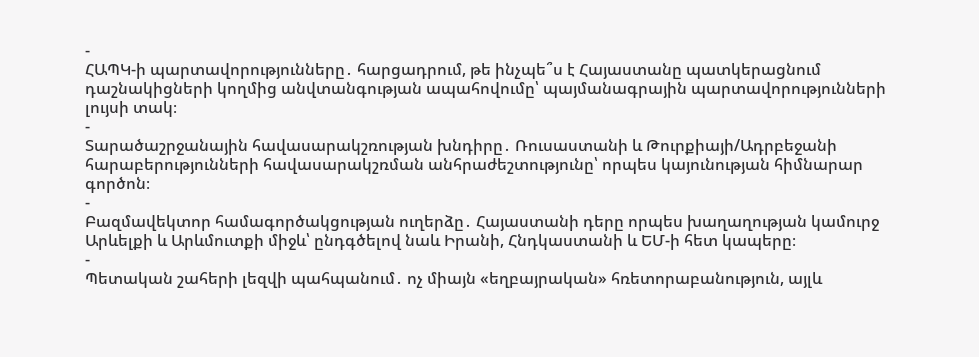-
ՀԱՊԿ-ի պարտավորությունները․ հարցադրում, թե ինչպե՞ս է Հայաստանը պատկերացնում դաշնակիցների կողմից անվտանգության ապահովումը՝ պայմանագրային պարտավորությունների լույսի տակ։
-
Տարածաշրջանային հավասարակշռության խնդիրը․ Ռուսաստանի և Թուրքիայի/Ադրբեջանի հարաբերությունների հավասարակշռման անհրաժեշտությունը՝ որպես կայունության հիմնարար գործոն։
-
Բազմավեկտոր համագործակցության ուղերձը․ Հայաստանի դերը որպես խաղաղության կամուրջ Արևելքի և Արևմուտքի միջև՝ ընդգծելով նաև Իրանի, Հնդկաստանի և ԵՄ-ի հետ կապերը։
-
Պետական շահերի լեզվի պահպանում․ ոչ միայն «եղբայրական» հռետորաբանություն, այլև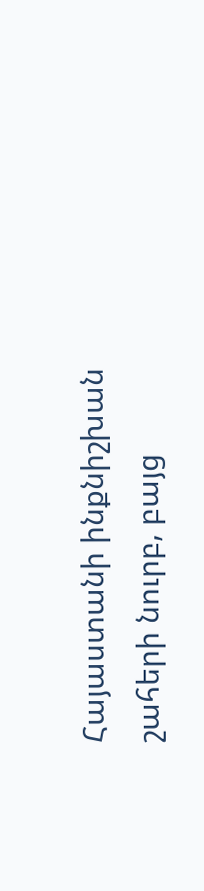Հայաստանի ինքնիշխան շահերի նուրբ, բայց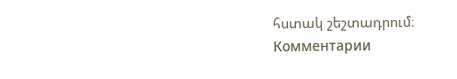հստակ շեշտադրում։
Комментарии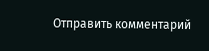Отправить комментарий